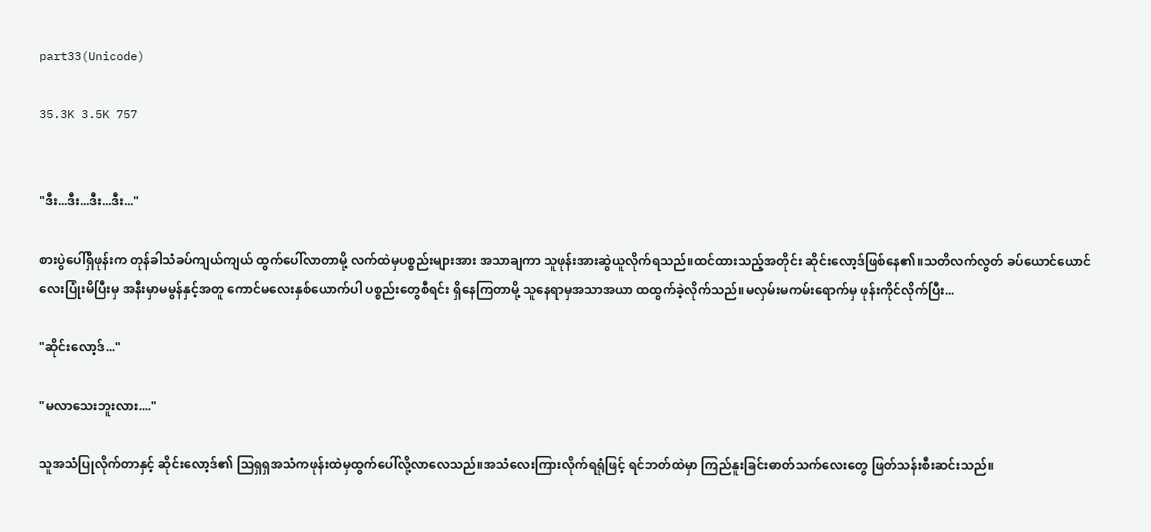part33(Unicode)

35.3K 3.5K 757


"ဒီး...ဒီး...ဒီး...ဒီး..."

စားပွဲပေါ်ရှိဖုန်းက တုန်ခါသံခပ်ကျယ်ကျယ် ထွက်ပေါ်လာတာမို့ လက်ထဲမှပစ္စည်းများအား အသာချကာ သူဖုန်းအားဆွဲယူလိုက်ရသည်။ထင်ထားသည့်အတိုင်း ဆိုင်းလော့ဒ်ဖြစ်နေ၏။‌သတိလက်လွတ် ခပ်‌ယောင်ယောင်လေးပြုံးမိပြီးမှ အနီးမှာမမွန်နှင့်အတူ ကောင်မလေးနှစ်ယောက်ပါ ပစ္စည်းတွေစီရင်း ရှိနေကြတာမို့ သူနေရာမှအသာအယာ ထထွက်ခဲ့လိုက်သည်။မလှမ်းမကမ်းရောက်မှ ဖုန်းကိုင်လိုက်ပြီး...

"ဆိုင်းလော့ဒ်..."

"မလာသေးဘူးလား...."

သူအသံပြုလိုက်တာနှင့် ဆိုင်းလော့ဒ်၏ သြရှရှအသံကဖုန်းထဲမှထွက်ပေါ်လို့လာလေသည်။အသံလေးကြားလိုက်ရရုံဖြင့် ရင်ဘတ်ထဲမှာ ကြည်နူးခြင်းဓာတ်သက်လေးတွေ ဖြတ်သန်းစီးဆင်းသည်။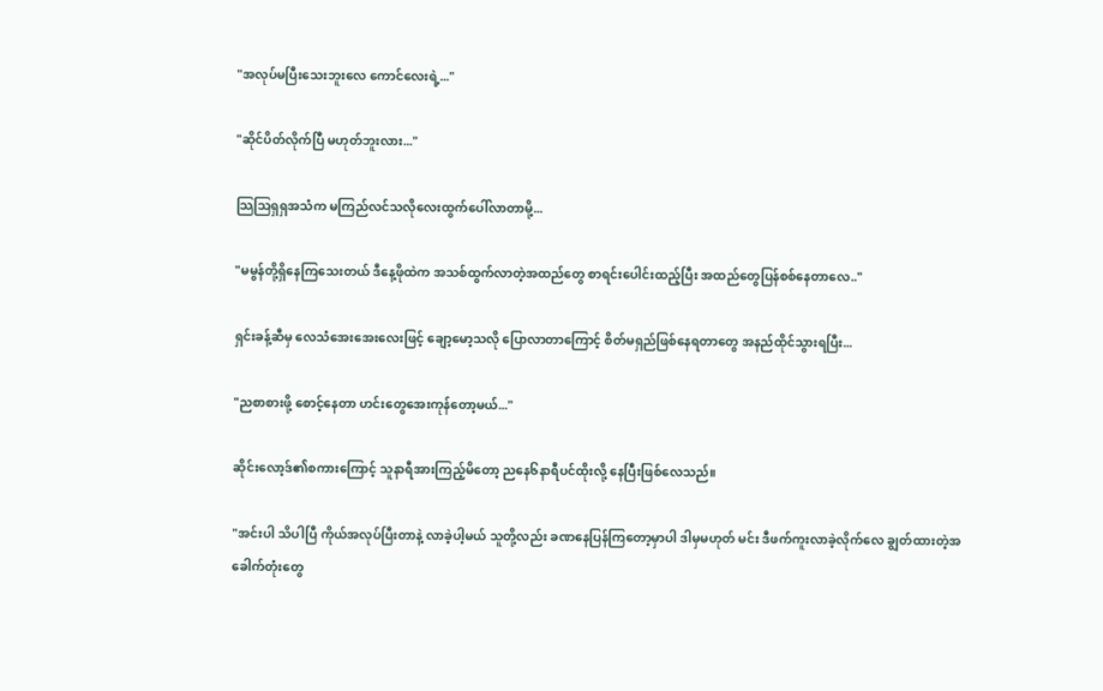"အလုပ်မပြီးသေးဘူးလေ ကောင်လေးရဲ့..."

"ဆိုင်ပိတ်လိုက်ပြီ မဟုတ်ဘူးလား..."

သြသြရှရှအသံက မကြည်လင်သလိုလေးထွက်ပေါ်လာတာမို့...

"မမွန်တို့ရှိနေကြသေးတယ် ဒီနေ့ဖိုထဲက အသစ်ထွက်လာတဲ့အထည်တွေ စာရင်းပေါင်းထည့်ပြီး အထည်တွေပြန်စစ်နေတာလေ.."

ရှင်းခန့်ဆီမှ လေသံအေးအေးလေးဖြင့် ချော့မော့သလို ပြောလာတာကြောင့် စိတ်မရှည်ဖြစ်နေရတာတွေ အနည်ထိုင်သွားရပြီး...

"ညစာစားဖို့ စောင့်နေတာ ဟင်းတွေအေးကုန်တော့မယ်..."

ဆိုင်းလော့ဒ်၏စကားကြောင့် သူနာရီအားကြည့်မိတော့ ညနေ၆နာရီပင်ထိုးလို့ နေပြီးဖြစ်လေသည်။

"အင်းပါ သိပါပြီ ကိုယ်အလုပ်ပြီးတာနဲ့ လာခဲ့ပါ့မယ် သူတို့လည်း ခဏနေပြန်ကြတော့မှာပါ ဒါမှမဟုတ် မင်း ဒီဖက်ကူးလာခဲ့လိုက်လေ ချွတ်ထားတဲ့အခေါက်တုံးတွေ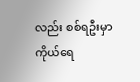လည်း စစ်ရဦးမှာ ကိုယ်ရေ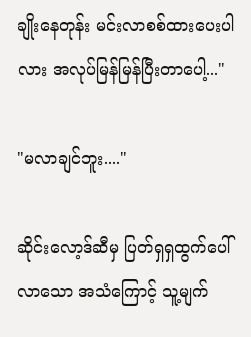ချိုးနေတုန်း မင်းလာစစ်ထားပေးပါလား အလုပ်မြန်မြန်ပြီးတာပေါ့..."

"မလာချင်ဘူး...."

ဆိုင်းလော့ဒ်ဆီမှ ပြတ်ရှရှထွက်ပေါ်လာသော အသံကြောင့် သူ့မျက်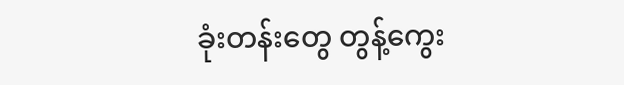ခုံးတန်းတွေ တွန့်ကွေး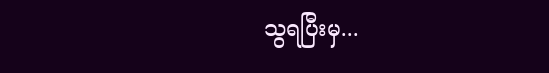သွရပြီးမှ...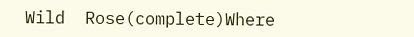Wild  Rose(complete)Where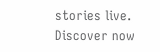stories live. Discover now